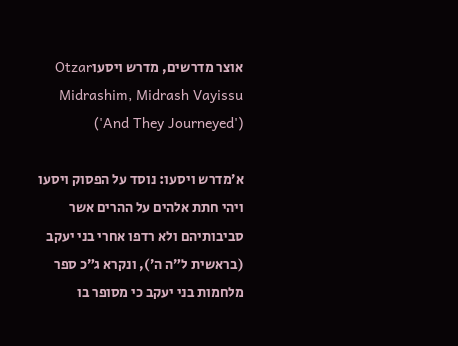אוצר מדרשים, מדרש ויסעוOtzar Midrashim, Midrash Vayissu ('And They Journeyed')

א׳מדרש ויסעו: נוסד על הפסוק ויסעו ויהי חתת אלהים על ההרים אשר סביבותיהם ולא רדפו אחרי בני יעקב (בראשית ל״ה ה׳), ונקרא ג״כ ספר מלחמות בני יעקב כי מסופר בו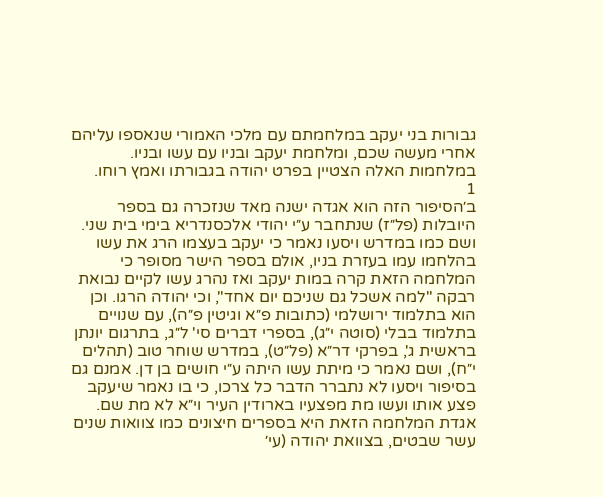גבורות בני יעקב במלחמתם עם מלכי האמורי שנאספו עליהם אחרי מעשה שכם, ומלחמת יעקב ובניו עם עשו ובניו. במלחמות האלה הצטיין בפרט יהודה בגבורתו ואמץ רוחו.
1
ב׳הסיפור הזה הוא אגדה ישנה מאד שנזכרה גם בספר היובלות (פל״ז) שנתחבר ע״י יהודי אלכסנדריא בימי בית שני. ושם כמו במדרש ויסעו נאמר כי יעקב בעצמו הרג את עשו בהלחמו עמו בעזרת בניו, אולם בספר הישר מסופר כי המלחמה הזאת קרה במות יעקב ואז נהרג עשו לקיים נבואת רבקה "למה אשכל גם שניכם יום אחד", וכי יהודה הרגו. וכן הוא בתלמוד ירושלמי (כתובות פ״א וגיטין פ״ה), עם שנויים בתלמוד בבלי (סוטה י״ג), בספרי דברים סי' ל״ג, בתרגום יונתן בראשית ג', בפרקי דר״א (פל״ט), במדרש שוחר טוב (תהלים י״ח), ושם נאמר כי מיתת עשו היתה ע״י חושים בן דן. אמנם גם בסיפור ויסעו לא נתברר הדבר כל צרכו, כי בו נאמר שיעקב פצע אותו ועשו מת מפצעיו בארודין העיר וי״א לא מת שם. אגדת המלחמה הזאת היא בספרים חיצונים כמו צוואות שנים עשר שבטים, בצוואת יהודה (עי׳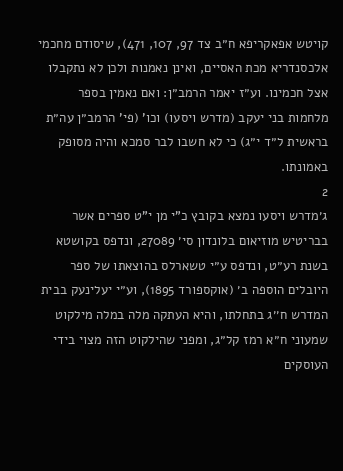קויטש אפאקריפא ח״ב צד 97, 107, 471), שיסודם מחכמי אלכסנדריא מכת האסיים, ואינן נאמנות ולכן לא נתקבלו אצל חכמינו. וע״ז יאמר הרמב״ן: ואם נאמין בספר מלחמות בני יעקב (מדרש ויסעו) וכו' (פי' הרמב״ן עה״ת בראשית ל״ד י״ג) כי לא חשבו לבר סמכא והיה מסופק באמונתו.
2
ג׳מדרש ויסעו נמצא בקובץ כ"י מן י"ט ספרים אשר בבריטיש מוזיאום בלונדון סי׳ 27089, ונדפס בקושטא בשנת רע״ט, ונדפס ע״י טשארלס בהוצאתו של ספר היובלים הוספה ב׳ (אוקספורד 1895), וע״י יעלינעק בבית המדרש ח׳׳ג בתחלתו, והיא העתקה מלה במלה מילקוט שמעוני ח״א רמז קל״ג, ומפני שהילקוט הזה מצוי בידי העוסקים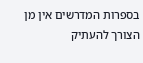בספרות המדרשים אין מן הצורך להעתיק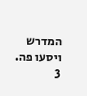המדרש ויסעו פה.
3